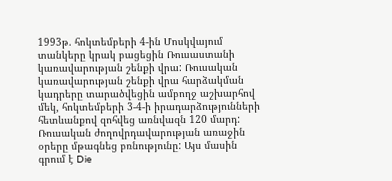1993թ. հոկտեմբերի 4-ին Մոսկվայում տանկերը կրակ բացեցին Ռուսաստանի կառավարության շենքի վրա: Ռուսական կառավարության շենքի վրա հարձակման կադրերը տարածվեցին ամբողջ աշխարհով մեկ, հոկտեմբերի 3-4-ի իրադարձությունների հետևանքով զոհվեց առնվազն 120 մարդ: Ռուսական ժողովրդավարության առաջին օրերը մթագնեց բռնությունը: Այս մասին գրում է Die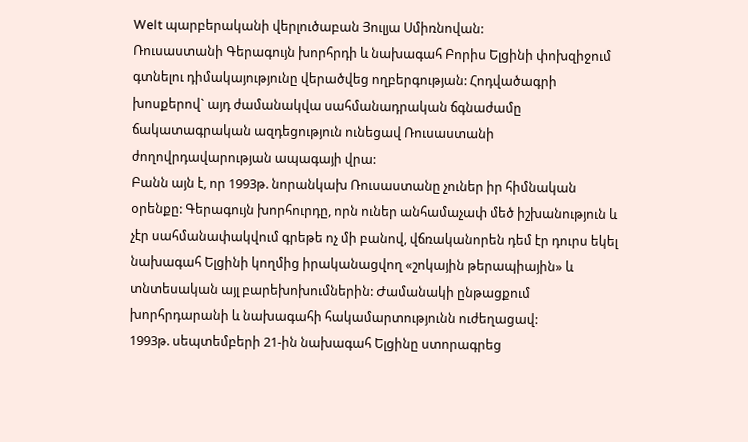Welt պարբերականի վերլուծաբան Յուլյա Սմիռնովան:
Ռուսաստանի Գերագույն խորհրդի և նախագահ Բորիս Ելցինի փոխզիջում գտնելու դիմակայությունը վերածվեց ողբերգության: Հոդվածագրի խոսքերով` այդ ժամանակվա սահմանադրական ճգնաժամը ճակատագրական ազդեցություն ունեցավ Ռուսաստանի ժողովրդավարության ապագայի վրա:
Բանն այն է, որ 1993թ. նորանկախ Ռուսաստանը չուներ իր հիմնական օրենքը: Գերագույն խորհուրդը, որն ուներ անհամաչափ մեծ իշխանություն և չէր սահմանափակվում գրեթե ոչ մի բանով, վճռականորեն դեմ էր դուրս եկել նախագահ Ելցինի կողմից իրականացվող «շոկային թերապիային» և տնտեսական այլ բարեխոխումներին: Ժամանակի ընթացքում խորհրդարանի և նախագահի հակամարտությունն ուժեղացավ:
1993թ. սեպտեմբերի 21-ին նախագահ Ելցինը ստորագրեց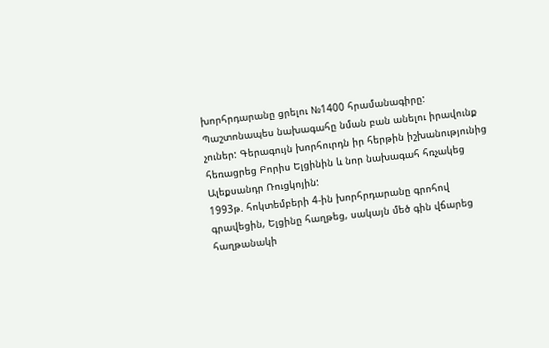խորհրդարանը ցրելու №1400 հրամանագիրը: Պաշտոնապես նախագահը նման բան անելու իրավունք չուներ: Գերագույն խորհուրդն իր հերթին իշխանությունից հեռացրեց Բորիս Ելցինին և նոր նախագահ հռչակեց Ալեքսանդր Ռուցկոյին:
1993թ. հոկտեմբերի 4-ին խորհրդարանը գրոհով գրավեցին, Ելցինը հաղթեց, սակայն մեծ գին վճարեց հաղթանակի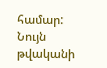համար: Նույն թվականի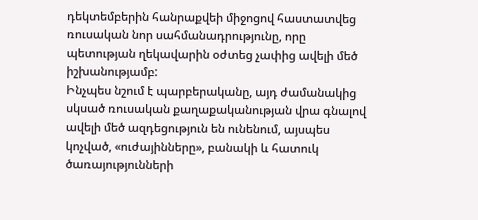դեկտեմբերին հանրաքվեի միջոցով հաստատվեց ռուսական նոր սահմանադրությունը, որը պետության ղեկավարին օժտեց չափից ավելի մեծ իշխանությամբ:
Ինչպես նշում է պարբերականը, այդ ժամանակից սկսած ռուսական քաղաքականության վրա գնալով ավելի մեծ ազդեցություն են ունենում, այսպես կոչված, «ուժայինները», բանակի և հատուկ ծառայությունների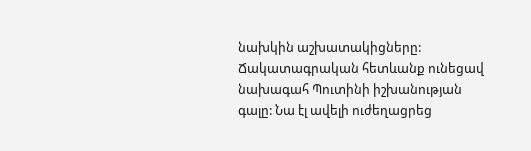նախկին աշխատակիցները: Ճակատագրական հետևանք ունեցավ նախագահ Պուտինի իշխանության գալը: Նա էլ ավելի ուժեղացրեց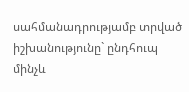սահմանադրությամբ տրված իշխանությունը` ընդհուպ մինչև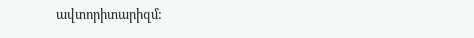ավտորիտարիզմ: